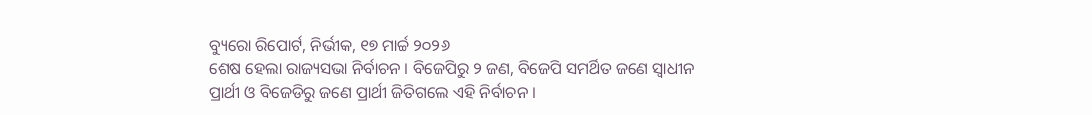ବ୍ୟୁରୋ ରିପୋର୍ଟ, ନିର୍ଭୀକ, ୧୭ ମାର୍ଚ୍ଚ ୨୦୨୬
ଶେଷ ହେଲା ରାଜ୍ୟସଭା ନିର୍ବାଚନ । ବିଜେପିରୁ ୨ ଜଣ, ବିଜେପି ସମର୍ଥିତ ଜଣେ ସ୍ୱାଧୀନ ପ୍ରାର୍ଥୀ ଓ ବିଜେଡିରୁ ଜଣେ ପ୍ରାର୍ଥୀ ଜିତିଗଲେ ଏହି ନିର୍ବାଚନ ।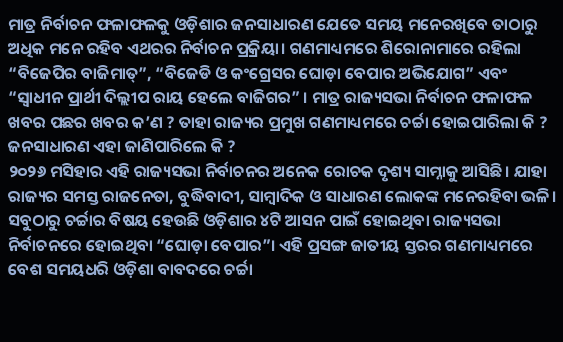ମାତ୍ର ନିର୍ବାଚନ ଫଳାଫଳକୁ ଓଡ଼ିଶାର ଜନସାଧାରଣ ଯେତେ ସମୟ ମନେରଖିବେ ତାଠାରୁ ଅଧିକ ମନେ ରହିବ ଏଥରର ନିର୍ବାଚନ ପ୍ରକ୍ରିୟା। ଗଣମାଧ୍ୟମରେ ଶିରୋନାମାରେ ରହିଲା “ବିଜେପିର ବାଜିମାତ୍”, “ବିଜେଡି ଓ କଂଗ୍ରେସର ଘୋଡ଼ା ବେପାର ଅଭିଯୋଗ” ଏବଂ “ସ୍ୱାଧୀନ ପ୍ରାର୍ଥୀ ଦିଲ୍ଲୀପ ରାୟ ହେଲେ ବାଜିଗର” । ମାତ୍ର ରାଜ୍ୟସଭା ନିର୍ବାଚନ ଫଳାଫଳ ଖବର ପଛର ଖବର କ’ଣ ? ତାହା ରାଜ୍ୟର ପ୍ରମୁଖ ଗଣମାଧ୍ୟମରେ ଚର୍ଚ୍ଚା ହୋଇପାରିଲା କି ? ଜନସାଧାରଣ ଏହା ଜାଣିପାରିଲେ କି ?
୨୦୨୬ ମସିହାର ଏହି ରାଜ୍ୟସଭା ନିର୍ବାଚନର ଅନେକ ରୋଚକ ଦୃଶ୍ୟ ସାମ୍ନାକୁ ଆସିଛି। ଯାହା ରାଜ୍ୟର ସମସ୍ତ ରାଜନେତା, ବୁଦ୍ଧିବାଦୀ, ସାମ୍ବାଦିକ ଓ ସାଧାରଣ ଲୋକଙ୍କ ମନେରହିବା ଭଳି। ସବୁଠାରୁ ଚର୍ଚ୍ଚାର ବିଷୟ ହେଉଛି ଓଡ଼ିଶାର ୪ଟି ଆସନ ପାଇଁ ହୋଇଥିବା ରାଜ୍ୟସଭା ନିର୍ବାଚନରେ ହୋଇଥିବା “ଘୋଡ଼ା ବେପାର”। ଏହି ପ୍ରସଙ୍ଗ ଜାତୀୟ ସ୍ତରର ଗଣମାଧ୍ୟମରେ ବେଶ ସମୟଧରି ଓଡ଼ିଶା ବାବଦରେ ଚର୍ଚ୍ଚା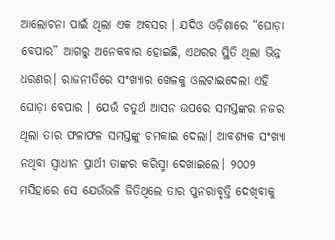ଆଲୋଚନା ପାଇଁ ଥିଲା ଏକ ଅବସର । ଯଦିଓ ଓଡ଼ିଶାରେ “ଘୋଡ଼ା ବେପାର” ଆଗରୁ ଅନେକବାର ହୋଇଛି, ଏଥରର ସ୍ଥିତି ଥିଲା ଭିନ୍ନ ଧରଣର। ରାଜନୀତିରେ ସଂଖ୍ୟାର ଖେଳକୁ ଓଲଟାଇଦେଲା ଏହି ଘୋଡ଼ା ବେପାର । ଯେଉଁ ଚତୁର୍ଥ ଆସନ ଉପରେ ସମସ୍ତଙ୍କର ନଜର ଥିଲା ତାର ଫଳାଫଳ ସମସ୍ତଙ୍କୁ ଚମକାଇ ଦେଲା। ଆବଶ୍ୟକ ସଂଖ୍ୟା ନଥିବା ସ୍ୱାଧୀନ ପ୍ରାର୍ଥୀ ତାଙ୍କର କରିସ୍ମା ଦେଖାଇଲେ। ୨୦୦୨ ମସିହାରେ ସେ ଯେଉଁଭଳି ଜିତିଥିଲେ ତାର ପୁନରାବୃତ୍ତି ଦେଖିବାକୁ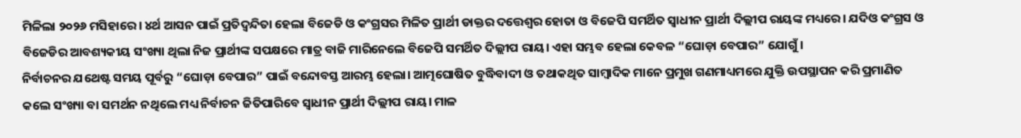ମିଳିଲା ୨୦୨୬ ମସିହାରେ। ୪ର୍ଥ ଆସନ ପାଇଁ ପ୍ରତିଦ୍ବନ୍ଦିତା ହେଲା ବିଜେଡି ଓ କଂଗ୍ରସର ମିଳିତ ପ୍ରାର୍ଥୀ ଡାକ୍ତର ଦତ୍ତେଶ୍ବର ହୋତା ଓ ବିଜେପି ସମର୍ଥିତ ସ୍ୱାଧୀନ ପ୍ରାର୍ଥୀ ଦିଲ୍ଲୀପ ରାୟଙ୍କ ମଧ୍ୟରେ। ଯଦିଓ କଂଗ୍ରସ ଓ ବିଜେଡିର ଆବଶ୍ୟକୀୟ ସଂଖ୍ୟା ଥିଲା ନିଜ ପ୍ରାର୍ଥୀଙ୍କ ସପକ୍ଷରେ ମାତ୍ର ବାଜି ମାରିନେଲେ ବିଜେପି ସମର୍ଥିତ ଦିଲ୍ଲୀପ ରାୟ। ଏହା ସମ୍ଭବ ହେଲା କେବଳ “ଘୋଡ଼ା ବେପାର” ଯୋଗୁଁ।
ନିର୍ବାଚନର ଯଥେଷ୍ଟ ସମୟ ପୂର୍ବରୁ “ଘୋଡ଼ା ବେପାର” ପାଇଁ ବନ୍ଦୋବସ୍ତ ଆରମ୍ଭ ହେଲା। ଆତ୍ମଘୋଷିତ ବୁଦ୍ଧିବାଦୀ ଓ ତଥାକଥିତ ସାମ୍ବାଦିକ ମାନେ ପ୍ରମୁଖ ଗଣମାଧ୍ୟମରେ ଯୁକ୍ତି ଉପସ୍ଥାପନ କରି ପ୍ରମାଣିତ କଲେ ସଂଖ୍ୟା ବା ସମର୍ଥନ ନଥିଲେ ମଧ୍ୟ ନିର୍ବାଚନ ଜିତିପାରିବେ ସ୍ୱାଧୀନ ପ୍ରାର୍ଥୀ ଦିଲ୍ଲୀପ ରାୟ। ମାଳ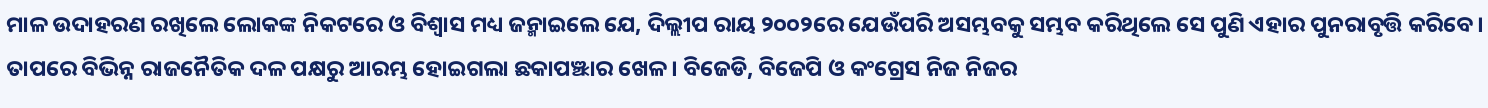ମାଳ ଉଦାହରଣ ରଖିଲେ ଲୋକଙ୍କ ନିକଟରେ ଓ ବିଶ୍ୱାସ ମଧ୍ୟ ଜନ୍ମାଇଲେ ଯେ, ଦିଲ୍ଲୀପ ରାୟ ୨୦୦୨ରେ ଯେଉଁପରି ଅସମ୍ଭବକୁ ସମ୍ଭବ କରିଥିଲେ ସେ ପୁଣି ଏହାର ପୁନରାବୃତ୍ତି କରିବେ। ତାପରେ ବିଭିନ୍ନ ରାଜନୈତିକ ଦଳ ପକ୍ଷରୁ ଆରମ୍ଭ ହୋଇଗଲା ଛକାପଞ୍ଝାର ଖେଳ। ବିଜେଡି, ବିଜେପି ଓ କଂଗ୍ରେସ ନିଜ ନିଜର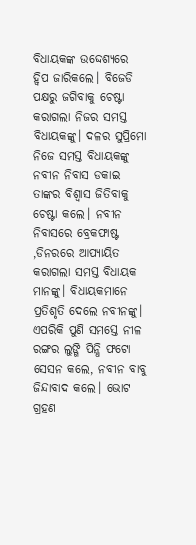ବିଧାୟକଙ୍କ ଉଦ୍ଦେଶ୍ୟରେ ହ୍ୱିପ ଜାରିକଲେ। ବିଜେଡି ପକ୍ଷରୁ ଜଗିବାକୁ ଚେଷ୍ଟା କରାଗଲା ନିଜର ସମସ୍ତ ବିଧାୟକଙ୍କୁ। ଦଳର ସୁପ୍ରିମୋ ନିଜେ ସମସ୍ତ ବିଧାୟକଙ୍କୁ ନବୀନ ନିବାସ ଡକାଇ ତାଙ୍କର ବିଶ୍ୱାସ ଜିତିବାକୁ ଚେଷ୍ଟା କଲେ। ନବୀନ ନିବାସରେ ବ୍ରେକଫାଷ୍ଟ ,ଡିନରରେ ଆପ୍ୟାୟିତ କରାଗଲା ସମସ୍ତ ବିଧାୟକ ମାନଙ୍କୁ। ବିଧାୟକମାନେ ପ୍ରତିଶୃତି ଦେଲେ ନବୀନଙ୍କୁ। ଏପରିକି ପୁଣି ସମସ୍ତେ ନୀଳ ରଙ୍ଗର ଲୁଙ୍ଗି ପିନ୍ଧି ଫଟୋ ସେସନ କଲେ, ନବୀନ ବାବୁ ଜିନ୍ଦାବାଦ କଲେ। ଭୋଟ ଗ୍ରହଣ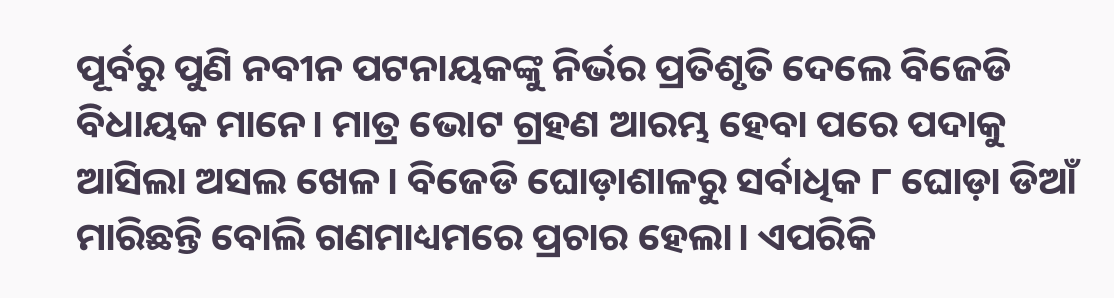ପୂର୍ବରୁ ପୁଣି ନବୀନ ପଟନାୟକଙ୍କୁ ନିର୍ଭର ପ୍ରତିଶୃତି ଦେଲେ ବିଜେଡି ବିଧାୟକ ମାନେ। ମାତ୍ର ଭୋଟ ଗ୍ରହଣ ଆରମ୍ଭ ହେବା ପରେ ପଦାକୁ ଆସିଲା ଅସଲ ଖେଳ। ବିଜେଡି ଘୋଡ଼ାଶାଳରୁ ସର୍ବାଧିକ ୮ ଘୋଡ଼ା ଡିଆଁ ମାରିଛନ୍ତି ବୋଲି ଗଣମାଧ୍ୟମରେ ପ୍ରଚାର ହେଲା। ଏପରିକି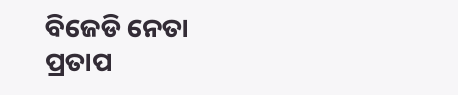ବିଜେଡି ନେତା ପ୍ରତାପ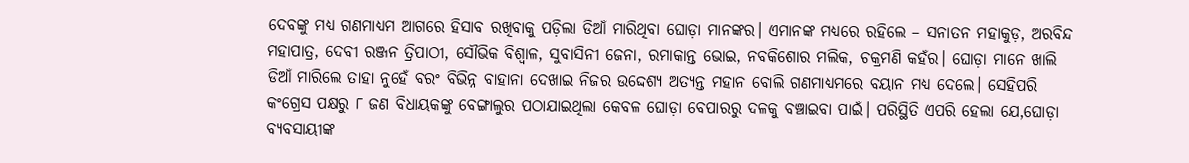ଦେବଙ୍କୁ ମଧ୍ୟ ଗଣମାଧ୍ୟମ ଆଗରେ ହିସାବ ରଖିବାକୁ ପଡ଼ିଲା ଡିଆଁ ମାରିଥିବା ଘୋଡ଼ା ମାନଙ୍କର। ଏମାନଙ୍କ ମଧ୍ୟରେ ରହିଲେ – ସନାତନ ମହାକୁଡ଼, ଅରବିନ୍ଦ ମହାପାତ୍ର, ଦେବୀ ରଞ୍ଜନ ତ୍ରିପାଠୀ, ସୌଭିକ ବିଶ୍ୱାଳ, ସୁବାସିନୀ ଜେନା, ରମାକାନ୍ତ ଭୋଇ, ନବକିଶୋର ମଲିକ, ଚକ୍ରମଣି କହଁର। ଘୋଡ଼ା ମାନେ ଖାଲି ଡିଆଁ ମାରିଲେ ତାହା ନୁହେଁ ବରଂ ବିଭିନ୍ନ ବାହାନା ଦେଖାଇ ନିଜର ଉଦ୍ଦେଶ୍ୟ ଅତ୍ୟନ୍ତ ମହାନ ବୋଲି ଗଣମାଧ୍ୟମରେ ବୟାନ ମଧ୍ୟ ଦେଲେ। ସେହିପରି କଂଗ୍ରେସ ପକ୍ଷରୁ ୮ ଜଣ ବିଧାୟକଙ୍କୁ ବେଙ୍ଗାଲୁର ପଠାଯାଇଥିଲା କେବଳ ଘୋଡ଼ା ବେପାରରୁ ଦଳକୁ ବଞ୍ଚାଇବା ପାଇଁ। ପରିସ୍ଥିତି ଏପରି ହେଲା ଯେ,ଘୋଡ଼ା ବ୍ୟବସାୟୀଙ୍କ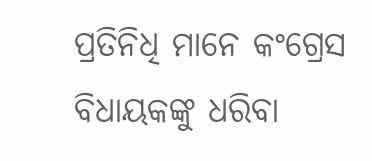ପ୍ରତିନିଧି ମାନେ କଂଗ୍ରେସ ବିଧାୟକଙ୍କୁ ଧରିବା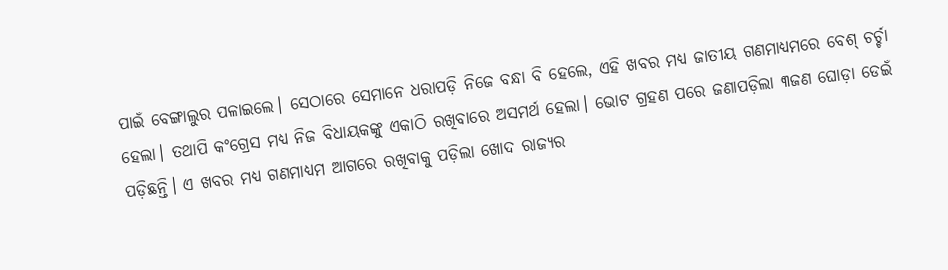ପାଇଁ ବେଙ୍ଗାଲୁର ପଳାଇଲେ। ସେଠାରେ ସେମାନେ ଧରାପଡ଼ି ନିଜେ ବନ୍ଧା ବି ହେଲେ, ଏହି ଖବର ମଧ୍ୟ ଜାତୀୟ ଗଣମାଧ୍ୟମରେ ବେଶ୍ ଚର୍ଚ୍ଚା ହେଲା। ତଥାପି କଂଗ୍ରେସ ମଧ୍ୟ ନିଜ ବିଧାୟକଙ୍କୁ ଏକାଠି ରଖିବାରେ ଅସମର୍ଥ ହେଲା। ଭୋଟ ଗ୍ରହଣ ପରେ ଜଣାପଡ଼ିଲା ୩ଜଣ ଘୋଡ଼ା ଡେଇଁ ପଡ଼ିଛନ୍ତି। ଏ ଖବର ମଧ୍ୟ ଗଣମାଧ୍ୟମ ଆଗରେ ରଖିବାକୁ ପଡ଼ିଲା ଖୋଦ ରାଜ୍ୟର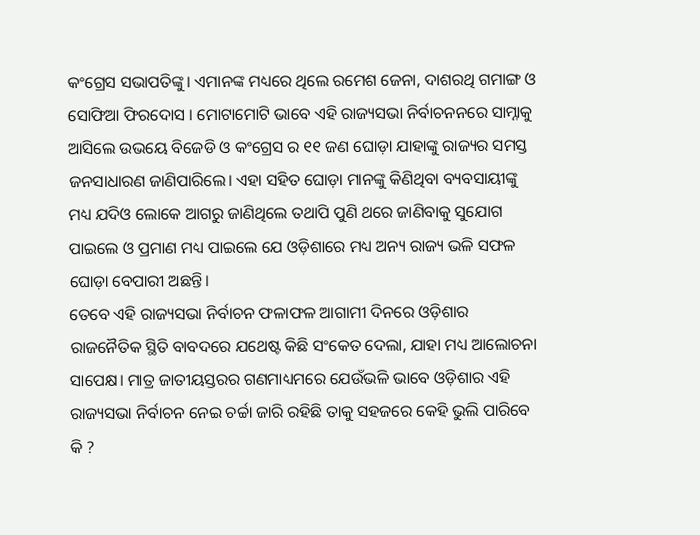କଂଗ୍ରେସ ସଭାପତିଙ୍କୁ। ଏମାନଙ୍କ ମଧ୍ୟରେ ଥିଲେ ରମେଶ ଜେନା, ଦାଶରଥି ଗମାଙ୍ଗ ଓ ସୋଫିଆ ଫିରଦୋସ । ମୋଟାମୋଟି ଭାବେ ଏହି ରାଜ୍ୟସଭା ନିର୍ବାଚନନରେ ସାମ୍ନାକୁ ଆସିଲେ ଉଭୟେ ବିଜେଡି ଓ କଂଗ୍ରେସ ର ୧୧ ଜଣ ଘୋଡ଼ା ଯାହାଙ୍କୁ ରାଜ୍ୟର ସମସ୍ତ ଜନସାଧାରଣ ଜାଣିପାରିଲେ। ଏହା ସହିତ ଘୋଡ଼ା ମାନଙ୍କୁ କିଣିଥିବା ବ୍ୟବସାୟୀଙ୍କୁ ମଧ୍ୟ ଯଦିଓ ଲୋକେ ଆଗରୁ ଜାଣିଥିଲେ ତଥାପି ପୁଣି ଥରେ ଜାଣିବାକୁ ସୁଯୋଗ ପାଇଲେ ଓ ପ୍ରମାଣ ମଧ୍ୟ ପାଇଲେ ଯେ ଓଡ଼ିଶାରେ ମଧ୍ୟ ଅନ୍ୟ ରାଜ୍ୟ ଭଳି ସଫଳ ଘୋଡ଼ା ବେପାରୀ ଅଛନ୍ତି।
ତେବେ ଏହି ରାଜ୍ୟସଭା ନିର୍ବାଚନ ଫଳାଫଳ ଆଗାମୀ ଦିନରେ ଓଡ଼ିଶାର ରାଜନୈତିକ ସ୍ଥିତି ବାବଦରେ ଯଥେଷ୍ଟ କିଛି ସଂକେତ ଦେଲା, ଯାହା ମଧ୍ୟ ଆଲୋଚନା ସାପେକ୍ଷ। ମାତ୍ର ଜାତୀୟସ୍ତରର ଗଣମାଧ୍ୟମରେ ଯେଉଁଭଳି ଭାବେ ଓଡ଼ିଶାର ଏହି ରାଜ୍ୟସଭା ନିର୍ବାଚନ ନେଇ ଚର୍ଚ୍ଚା ଜାରି ରହିଛି ତାକୁ ସହଜରେ କେହି ଭୁଲି ପାରିବେ କି ?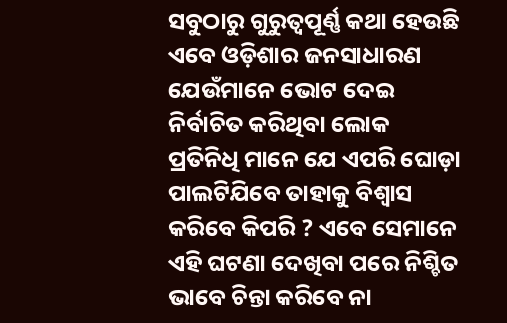ସବୁଠାରୁ ଗୁରୁତ୍ବପୂର୍ଣ୍ଣ କଥା ହେଉଛି ଏବେ ଓଡ଼ିଶାର ଜନସାଧାରଣ ଯେଉଁମାନେ ଭୋଟ ଦେଇ ନିର୍ବାଚିତ କରିଥିବା ଲୋକ ପ୍ରତିନିଧି ମାନେ ଯେ ଏପରି ଘୋଡ଼ା ପାଲଟିଯିବେ ତାହାକୁ ବିଶ୍ୱାସ କରିବେ କିପରି ? ଏବେ ସେମାନେ ଏହି ଘଟଣା ଦେଖିବା ପରେ ନିଶ୍ଚିତ ଭାବେ ଚିନ୍ତା କରିବେ ନା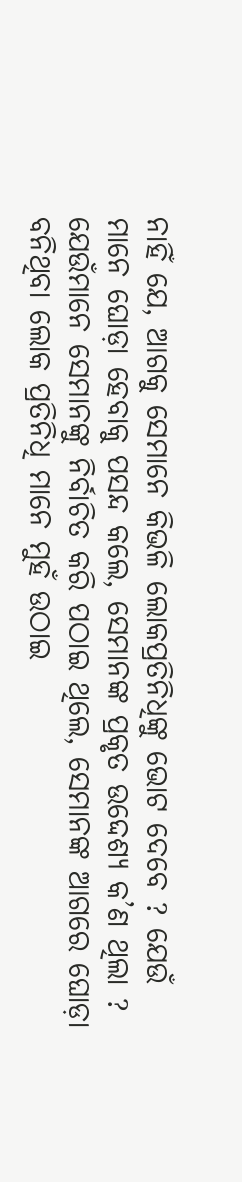ନାହିଁ ଯେ, ଆଗକୁ ସେମାନେ କିଭଳି ଲୋକପ୍ରତିନିଧିଙ୍କୁ ଭୋଟ ଦେବେ ? ଯେଉଁ ମାନେ ଘୋଡ଼ା ହେବାକୁ ପସନ୍ଦ କଲେ, ସେମାନଙ୍କ ପ୍ରକୃତ ଉଦ୍ଦେଶ୍ୟ କ’ଣ ଥିଲା ? ଯେଉଁମାନେ ସେମାନଙ୍କୁ ନିର୍ବାଚିତ କରି ପଠାଇ ଥିଲେ, ସେମାନଙ୍କ ଆଗରେ ଘୋଡ଼ା ବନିଥିବା ଲୋକ ପ୍ରତିନିଧି ମାନେ ମୁହଁ ଉଠାଇ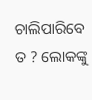ଚାଲିପାରିବେ ତ ? ଲୋକଙ୍କୁ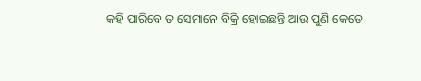କହି ପାରିବେ ତ ସେମାନେ ବିକ୍ରି ହୋଇଛନ୍ତି ଆଉ ପୁଣି କେତେ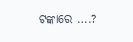ଟଙ୍କାରେ ….?